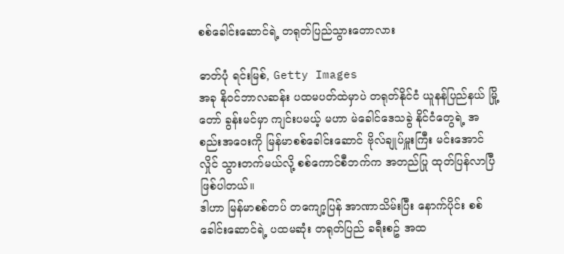စစ်ခေါင်းဆောင်ရဲ့ တရုတ်ပြည်သွားတောလား

ဓာတ်ပုံ ရင်းမြစ်, Getty Images
အခု နိုဝင်ဘာလဆန်း ပထမပတ်ထဲမှာပဲ တရုတ်နိုင်ငံ ယူနန်ပြည်နယ် မြို့တော် ခွန်းမင်မှာ ကျင်းပမယ့် မဟာ မဲခေါင်ဒေသခွဲ နိုင်ငံတွေရဲ့ အစည်းအဝေးကို မြန်မာစစ်ခေါင်းဆောင် ဗိုလ်ချုပ်မှူးကြီး မင်းအောင်လှိုင် သွားတက်မယ်လို့ စစ်ကောင်စီဘက်က အတည်ပြု ထုတ်ပြန်လာပြီ ဖြစ်ပါတယ်။
ဒါဟာ မြန်မာစစ်တပ် တကျော့ပြန် အာဏာသိမ်းပြီး နောက်ပိုင်း စစ်ခေါင်းဆောင်ရဲ့ ပထမဆုံး တရုတ်ပြည် ခရီးစဥ် အထ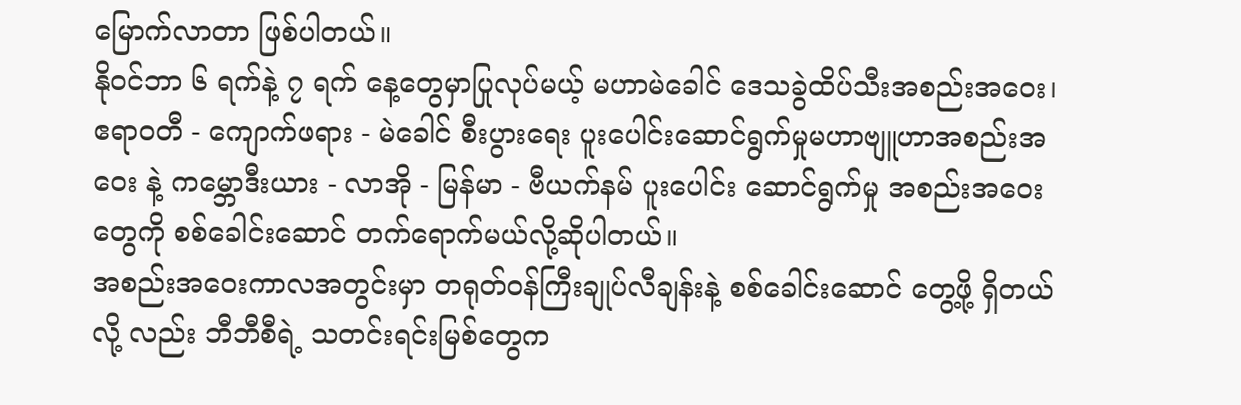မြောက်လာတာ ဖြစ်ပါတယ်။
နိုဝင်ဘာ ၆ ရက်နဲ့ ၇ ရက် နေ့တွေမှာပြုလုပ်မယ့် မဟာမဲခေါင် ဒေသခွဲထိပ်သီးအစည်းအဝေး၊ ဧရာဝတီ - ကျောက်ဖရား - မဲခေါင် စီးပွားရေး ပူးပေါင်းဆောင်ရွက်မှုမဟာဗျူဟာအစည်းအဝေး နဲ့ ကမ္ဘောဒီးယား - လာအို - မြန်မာ - ဗီယက်နမ် ပူးပေါင်း ဆောင်ရွက်မှု အစည်းအဝေးတွေကို စစ်ခေါင်းဆောင် တက်ရောက်မယ်လို့ဆိုပါတယ်။
အစည်းအဝေးကာလအတွင်းမှာ တရုတ်ဝန်ကြီးချုပ်လီချန်းနဲ့ စစ်ခေါင်းဆောင် တွေ့ဖို့ ရှိတယ်လို့ လည်း ဘီဘီစီရဲ့ သတင်းရင်းမြစ်တွေက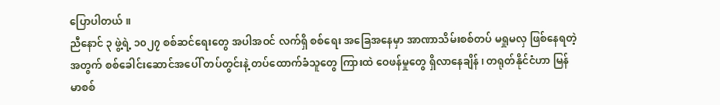ပြောပါတယ်။
ညီနောင် ၃ ဖွဲ့ရဲ့ ၁၀၂၇ စစ်ဆင်ရေးတွေ အပါအဝင် လက်ရှိ စစ်ရေး အခြေအနေမှာ အာဏာသိမ်းစစ်တပ် မရှုမလှ ဖြစ်နေရတဲ့ အတွက် စစ်ခေါင်းဆောင်အပေါ် တပ်တွင်းနဲ့ တပ်ထောက်ခံသူတွေ ကြားထဲ ဝေဖန်မှုတွေ ရှိလာနေချိန်၊ တရုတ်နိုင်ငံဟာ မြန်မာစစ်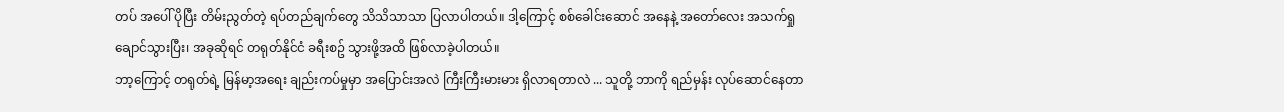တပ် အပေါ် ပိုပြီး တိမ်းညွတ်တဲ့ ရပ်တည်ချက်တွေ သိသိသာသာ ပြလာပါတယ်။ ဒါ့ကြောင့် စစ်ခေါင်းဆောင် အနေနဲ့ အတော်လေး အသက်ရှု ချောင်သွားပြီး၊ အခုဆိုရင် တရုတ်နိုင်ငံ ခရီးစဥ် သွားဖို့အထိ ဖြစ်လာခဲ့ပါတယ်။
ဘာ့ကြောင့် တရုတ်ရဲ့ မြန်မာ့အရေး ချည်းကပ်မှုမှာ အပြောင်းအလဲ ကြီးကြီးမားမား ရှိလာရတာလဲ ... သူတို့ ဘာကို ရည်မှန်း လုပ်ဆောင်နေတာ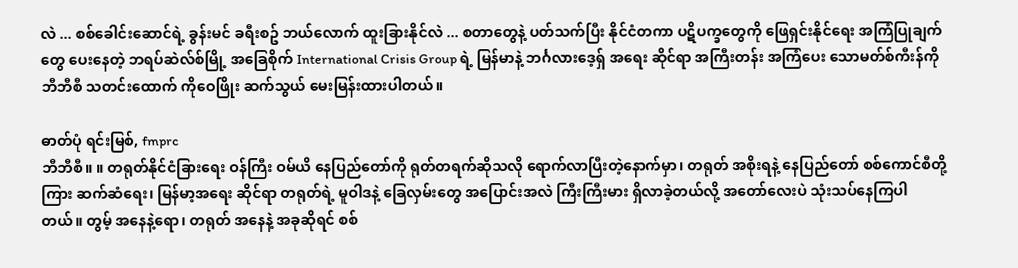လဲ ... စစ်ခေါင်းဆောင်ရဲ့ ခွန်းမင် ခရီးစဥ် ဘယ်လောက် ထူးခြားနိုင်လဲ ... စတာတွေနဲ့ ပတ်သက်ပြီး နိုင်ငံတကာ ပဋိပက္ခတွေကို ဖြေရှင်းနိုင်ရေး အကြံပြုချက်တွေ ပေးနေတဲ့ ဘရပ်ဆဲလ်စ်မြို့ အခြေစိုက် International Crisis Group ရဲ့ မြန်မာနဲ့ ဘင်္ဂလားဒေ့ရှ် အရေး ဆိုင်ရာ အကြီးတန်း အကြံပေး သောမတ်စ်ကီးန်ကို ဘီဘီစီ သတင်းထောက် ကိုဝေဖြိုး ဆက်သွယ် မေးမြန်းထားပါတယ်။

ဓာတ်ပုံ ရင်းမြစ်, fmprc
ဘီဘီစီ။ ။ တရုတ်နိုင်ငံခြားရေး ဝန်ကြီး ဝမ်ယိ နေပြည်တော်ကို ရုတ်တရက်ဆိုသလို ရောက်လာပြီးတဲ့နောက်မှာ၊ တရုတ် အစိုးရနဲ့ နေပြည်တော် စစ်ကောင်စီတို့ကြား ဆက်ဆံရေး၊ မြန်မာ့အရေး ဆိုင်ရာ တရုတ်ရဲ့ မူဝါဒနဲ့ ခြေလှမ်းတွေ အပြောင်းအလဲ ကြီးကြီးမား ရှိလာခဲ့တယ်လို့ အတော်လေးပဲ သုံးသပ်နေကြပါတယ်။ တွမ့် အနေနဲ့ရော၊ တရုတ် အနေနဲ့ အခုဆိုရင် စစ်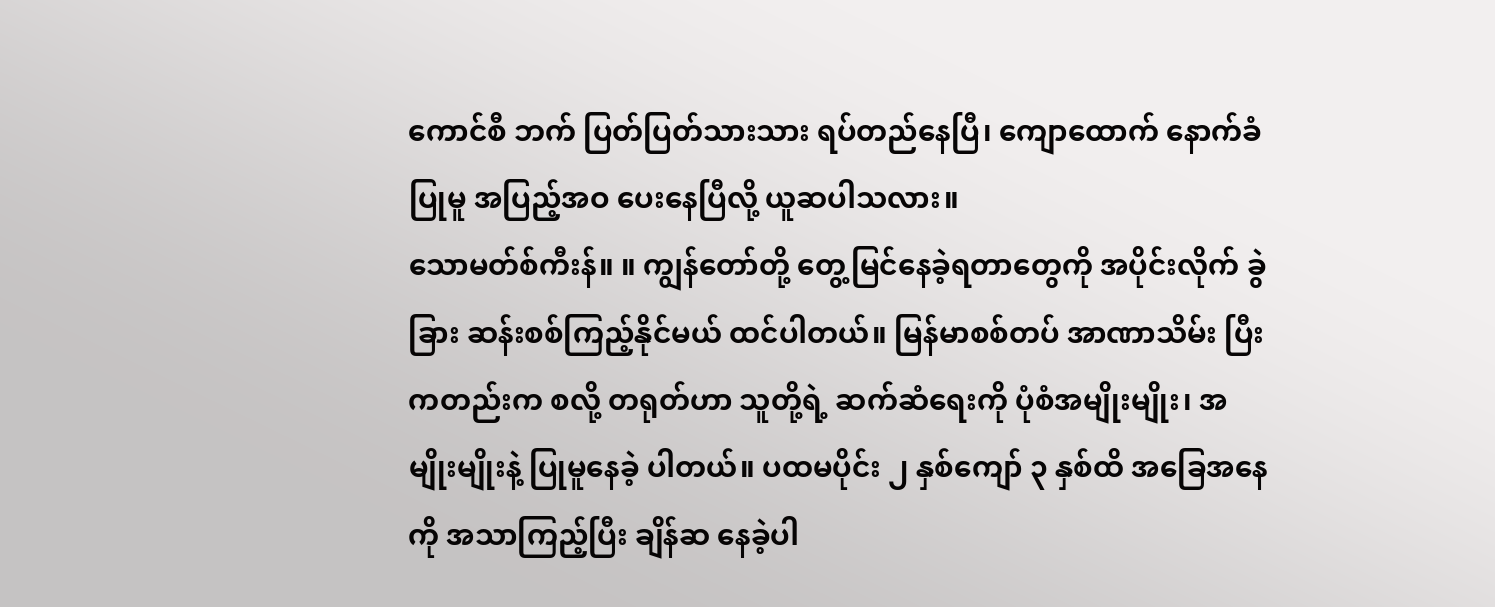ကောင်စီ ဘက် ပြတ်ပြတ်သားသား ရပ်တည်နေပြီ၊ ကျောထောက် နောက်ခံပြုမူ အပြည့်အဝ ပေးနေပြီလို့ ယူဆပါသလား။
သောမတ်စ်ကီးန်။ ။ ကျွန်တော်တို့ တွေ့မြင်နေခဲ့ရတာတွေကို အပိုင်းလိုက် ခွဲခြား ဆန်းစစ်ကြည့်နိုင်မယ် ထင်ပါတယ်။ မြန်မာစစ်တပ် အာဏာသိမ်း ပြီးကတည်းက စလို့ တရုတ်ဟာ သူတို့ရဲ့ ဆက်ဆံရေးကို ပုံစံအမျိုးမျိုး၊ အမျိုးမျိုးနဲ့ ပြုမူနေခဲ့ ပါတယ်။ ပထမပိုင်း ၂ နှစ်ကျော် ၃ နှစ်ထိ အခြေအနေကို အသာကြည့်ပြီး ချိန်ဆ နေခဲ့ပါ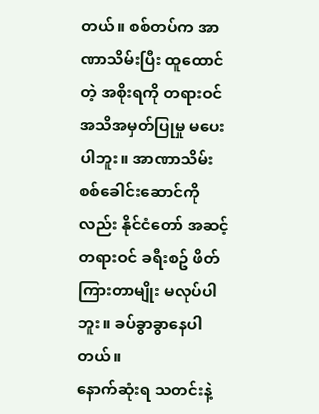တယ်။ စစ်တပ်က အာဏာသိမ်းပြီး ထူထောင်တဲ့ အစိုးရကို တရားဝင် အသိအမှတ်ပြုမှု မပေးပါဘူး။ အာဏာသိမ်း စစ်ခေါင်းဆောင်ကိုလည်း နိုင်ငံတော် အဆင့် တရားဝင် ခရီးစဥ် ဖိတ်ကြားတာမျိုး မလုပ်ပါဘူး။ ခပ်ခွာခွာနေပါတယ်။
နောက်ဆုံးရ သတင်းနဲ့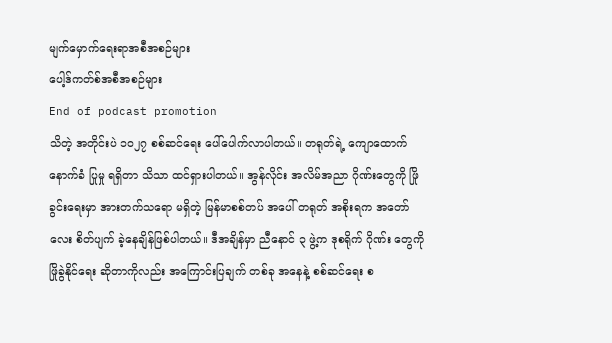မျက်မှောက်ရေးရာအစီအစဉ်များ
ပေါ့ဒ်ကတ်စ်အစီအစဉ်များ
End of podcast promotion
သိတဲ့ အတိုင်းပဲ ၁၀၂၇ စစ်ဆင်ရေး ပေါ်ပေါက်လာပါတယ်။ တရုတ်ရဲ့ ကျောထောက် နောက်ခံ ပြုမှု ရရှိတာ သိသာ ထင်ရှားပါတယ်။ အွန်လိုင်း အလိမ်အညာ ဂိုဏ်းတွေကို ဖြိုခွင်းရေးမှာ အားတက်သရော မရှိတဲ့ မြန်မာစစ်တပ် အပေါ် တရုတ် အစိုးရက အတော်လေး စိတ်ပျက် ခဲ့နေချိန်ဖြစ်ပါတယ်။ ဒီအချိန်မှာ ညီနောင် ၃ ဖွဲ့က ဒုစရိုက် ဂိုဏ်း တွေကို ဖြိုခွဲနိုင်ရေး ဆိုတာကိုလည်း အကြောင်းပြချက် တစ်ခု အနေနဲ့ စစ်ဆင်ရေး စ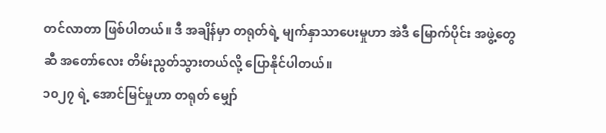တင်လာတာ ဖြစ်ပါတယ်။ ဒီ အချိန်မှာ တရုတ်ရဲ့ မျက်နှာသာပေးမှုဟာ အဲဒီ မြောက်ပိုင်း အဖွဲ့တွေဆီ အတော်လေး တိမ်းညွတ်သွားတယ်လို့ ပြောနိုင်ပါတယ်။
၁၀၂၇ ရဲ့ အောင်မြင်မှုဟာ တရုတ် မျှော်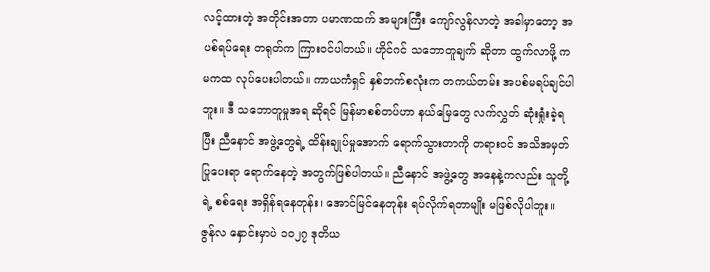လင့်ထားတဲ့ အတိုင်းအတာ ပမာဏထက် အများကြီး ကျော်လွန်လာတဲ့ အခါမှာတော့ အပစ်ရပ်ရေး တရုတ်က ကြားဝင်ပါတယ်။ ဟိုင်ဂင် သဘောတူချက် ဆိုတာ ထွက်လာဖို့ ကမကထ လုပ်ပေးပါတယ်။ ကာယကံရှင် နှစ်ဘက်စလုံးက တကယ်တမ်း အပစ်မရပ်ချင်ပါဘူး။ ဒီ သဘောတူမှုအရ ဆိုရင် မြန်မာစစ်တပ်ဟာ နယ်မြေတွေ လက်လွှတ် ဆုံးရှုံးခဲ့ရပြီး ညီနောင် အဖွဲ့တွေရဲ့ ထိန်းချုပ်မှုအောက် ရောက်သွားတာကို တရားဝင် အသိအမှတ် ပြုပေးရာ ရောက်နေတဲ့ အတွက်ဖြစ်ပါတယ်။ ညီနောင် အဖွဲ့တွေ အနေနဲ့ကလည်း သူတို့ရဲ့ စစ်ရေး အရှိန်ရနေတုန်း၊ အောင်မြင်နေတုန်း ရပ်လိုက်ရတာမျိုး မဖြစ်လိုပါဘူး။
ဇွန်လ နှောင်းမှာပဲ ၁၀၂၇ ဒုတိယ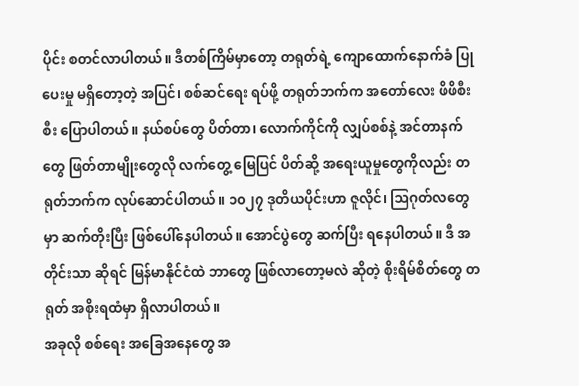ပိုင်း စတင်လာပါတယ်။ ဒီတစ်ကြိမ်မှာတော့ တရုတ်ရဲ့ ကျောထောက်နောက်ခံ ပြုပေးမှု မရှိတော့တဲ့ အပြင်၊ စစ်ဆင်ရေး ရပ်ဖို့ တရုတ်ဘက်က အတော်လေး ဖိဖိစီးစီး ပြောပါတယ်။ နယ်စပ်တွေ ပိတ်တာ၊ လောက်ကိုင်ကို လျှပ်စစ်နဲ့ အင်တာနက်တွေ ဖြတ်တာမျိုးတွေလို လက်တွေ့ မြေပြင် ပိတ်ဆို့ အရေးယူမှုတွေကိုလည်း တရုတ်ဘက်က လုပ်ဆောင်ပါတယ်။ ၁၀၂၇ ဒုတိယပိုင်းဟာ ဇူလိုင်၊ ဩဂုတ်လတွေမှာ ဆက်တိုးပြီး ဖြစ်ပေါ်နေပါတယ်။ အောင်ပွဲတွေ ဆက်ပြီး ရနေပါတယ်။ ဒီ အတိုင်းသာ ဆိုရင် မြန်မာနိုင်ငံထဲ ဘာတွေ ဖြစ်လာတော့မလဲ ဆိုတဲ့ စိုးရိမ်စိတ်တွေ တရုတ် အစိုးရထံမှာ ရှိလာပါတယ်။
အခုလို စစ်ရေး အခြေအနေတွေ အ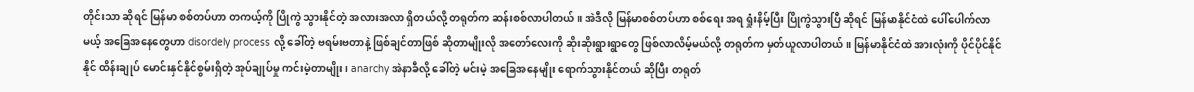တိုင်းသာ ဆိုရင် မြန်မာ စစ်တပ်ဟာ တကယ့်ကို ပြိုကွဲ သွားနိုင်တဲ့ အလားအလာ ရှိတယ်လို့ တရုတ်က ဆန်းစစ်လာပါတယ်။ အဲဒီလို မြန်မာစစ်တပ်ဟာ စစ်ရေး အရ ရှုံးနိမ့်ပြီး ပြိုကွဲသွားပြီ ဆိုရင် မြန်မာနိုင်ငံထဲ ပေါ်ပေါက်လာမယ့် အခြေအနေတွေဟာ disordely process လို့ ခေါ်တဲ့ ဗရမ်းဗတာနဲ့ ဖြစ်ချင်တာဖြစ် ဆိုတာမျိုးလို အတော်လေးကို ဆိုးဆိုးရွားရွာတွေ ဖြစ်လာလိမ့်မယ်လို့ တရုတ်က မှတ်ယူလာပါတယ်။ မြန်မာနိုင်ငံထဲ အားလုံးကို ပိုင်ပိုင်နိုင်နိုင် ထိန်းချုပ် မောင်းနှင်နိုင်စွမ်းရှိတဲ့ အုပ်ချုပ်မှု ကင်းမဲ့တာမျိုး၊ anarchy အဲနာခီလို့ ခေါ်တဲ့ မင်းမဲ့ အခြေအနေမျိုး ရောက်သွားနိုင်တယ် ဆိုပြီး တရုတ်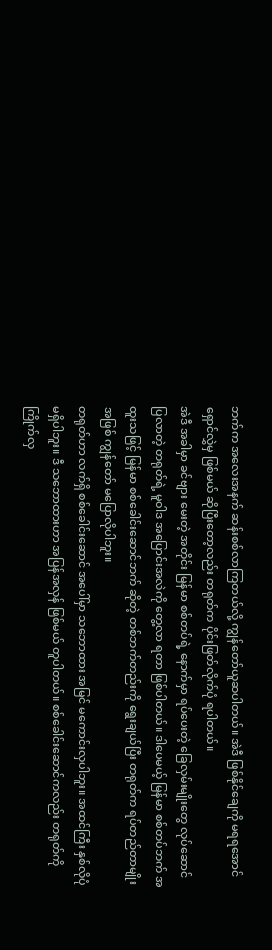ဘက်က အလေးအနက် ဆန်းစစ်လာကြတယ်လို့ ကျွန်တော်ယူဆပါတယ်။ အဲဒီ ဖြစ်နိုင်ချေကို မရရအောင် ရှောင်လွှဲမှ ဖြစ်မယ် ဆိုပြီးတော့လည်း တရုတ်က ပိုင်းဖြတ်လိုက်ပုံ ရပါတယ်။
အဲဒီ အခါမှာ ခင်ဗျား မေးတဲ့ အတိုင်း မြန်မာ စစ်တပ်ရဲ့ နောက်မှာ ရပ်ပေးတဲ့ ခြေလှမ်းမျိုးတွေ လုပ်ဆောင်ပြလာတဲ့ တရုတ်ရဲ့ မူဝါဒ အပြောင်းအလဲကို တွေ့လာ ရတာ ဖြစ်ပါတယ်။ ဒါပေမယ့် မြန်မာ စစ်တပ်ဘက် အထူးသဖြင့် မြန်မာ စစ်ခေါင်းဆောင်ဘက် ဆိုတဲ့ တစ်ဘက်တည်းကို ရွေးချယ်ပြီး တရုတ်က ရပ်တည်တာမျိုး အဖြစ် ကျွန်တော် မပြောလိုပါဘူး။
တရုတ်ဟာ လက်ရှိ စစ်ခေါင်းဆောင် အပေါ်မှာ သဘောထား အမြင် မကောင်းလှပါဘူး။ အထင်ကြီး နှစ်လိုပုံ မရှိပါဘူး။ ဒီ သဘောထားဟာ အပြန်အလှန် ဖြစ်မယ် တူပါတယ်။ စစ်ခေါင်းဆောင်ကလည်း တရုတ်ကို ကြိုက်လှ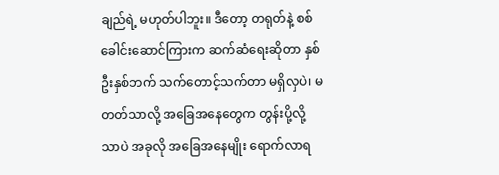ချည်ရဲ့ မဟုတ်ပါဘူး။ ဒီတော့ တရုတ်နဲ့ စစ်ခေါင်းဆောင်ကြားက ဆက်ဆံရေးဆိုတာ နှစ်ဦးနှစ်ဘက် သက်တောင့်သက်တာ မရှိလှပဲ၊ မတတ်သာလို့ အခြေအနေတွေက တွန်းပို့လို့သာပဲ အခုလို အခြေအနေမျိုး ရောက်လာရ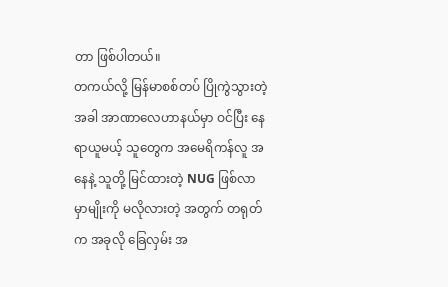တာ ဖြစ်ပါတယ်။
တကယ်လို့ မြန်မာစစ်တပ် ပြိုကွဲသွားတဲ့ အခါ အာဏာလေဟာနယ်မှာ ဝင်ပြီး နေရာယူမယ့် သူတွေက အမေရိကန်လူ အနေနဲ့ သူတို့ မြင်ထားတဲ့ NUG ဖြစ်လာ မှာမျိုးကို မလိုလားတဲ့ အတွက် တရုတ်က အခုလို ခြေလှမ်း အ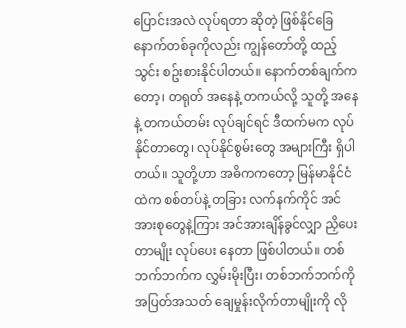ပြောင်းအလဲ လုပ်ရတာ ဆိုတဲ့ ဖြစ်နိုင်ခြေ နောက်တစ်ခုကိုလည်း ကျွန်တော်တို့ ထည့်သွင်း စဥ်းစားနိုင်ပါတယ်။ နောက်တစ်ချက်ကတော့၊ တရုတ် အနေနဲ့ တကယ်လို့ သူတို့ အနေနဲ့ တကယ်တမ်း လုပ်ချင်ရင် ဒီထက်မက လုပ်နိုင်တာတွေ၊ လုပ်နိုင်စွမ်းတွေ အများကြီး ရှိပါတယ်။ သူတို့ဟာ အဓိကကတော့ မြန်မာနိုင်ငံထဲက စစ်တပ်နဲ့ တခြား လက်နက်ကိုင် အင်အားစုတွေနဲ့ကြား အင်အားချိန်ခွင်လျှာ ညှိပေးတာမျိုး လုပ်ပေး နေတာ ဖြစ်ပါတယ်။ တစ်ဘက်ဘက်က လွှမ်းမိုးပြီး၊ တစ်ဘက်ဘက်ကို အပြတ်အသတ် ချေမှုန်းလိုက်တာမျိုးကို လို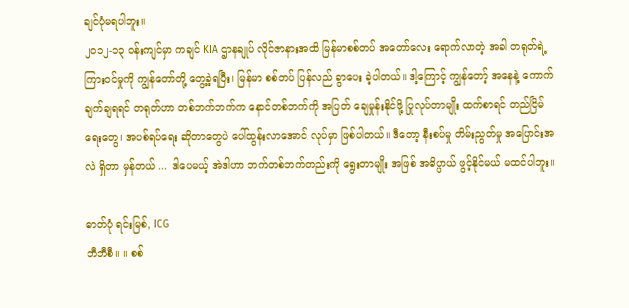ချင်ပုံမရပါဘူး။
၂၀၁၂-၁၃ ဝန်းကျင်မှာ ကချင် KIA ဌာနချုပ် လိုင်ဇာနားအထိ မြန်မာစစ်တပ် အတော်လေး ရောက်လာတဲ့ အခါ တရုတ်ရဲ့ ကြားဝင်မှုကို ကျွန်တော်တို့ တွေ့ခဲ့ရပြီး၊ မြန်မာ စစ်တပ် ပြန်လည် ခွာပေး ခဲ့ပါတယ်။ ဒါ့ကြောင့် ကျွန်တော့် အနေနဲ့ ကောက်ချက်ချရရင် တရုတ်ဟာ တစ်ဘက်ဘက်က နောင်တစ်ဘက်ကို အပြတ် ချေမှုန်းနိုင်ဖို့ ပြုလုပ်တာမျိုး ထက်စာရင် တည်ငြိမ်ရေးတွေ၊ အပစ်ရပ်ရေး ဆိုတာတွေပဲ ပေါ်ထွန်းလာအောင် လုပ်မှာ ဖြစ်ပါတယ်။ ဒီတော့ နီးစပ်မှု တိမ်းညွတ်မှု အပြောင်းအလဲ ရှိတာ မှန်တယ် ... ဒါပေမယ့် အဲဒါဟာ ဘက်တစ်ဘက်တည်းကို ရွေးတာမျိုး အဖြစ် အဓိပ္ပာယ် ဖွင့်နိုင်မယ် မထင်ပါဘူး။

ဓာတ်ပုံ ရင်းမြစ်, ICG
ဘီဘီစီ။ ။ စစ်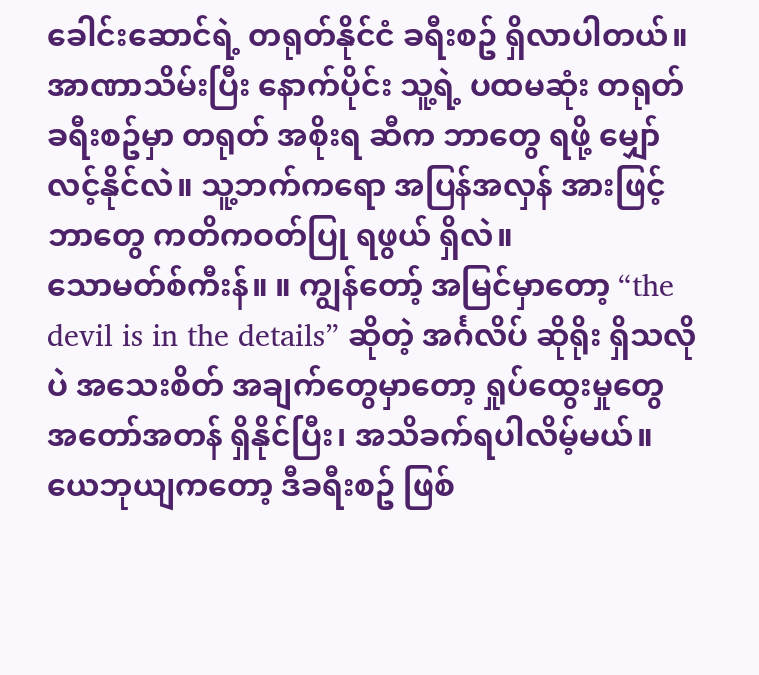ခေါင်းဆောင်ရဲ့ တရုတ်နိုင်ငံ ခရီးစဥ် ရှိလာပါတယ်။ အာဏာသိမ်းပြီး နောက်ပိုင်း သူ့ရဲ့ ပထမဆုံး တရုတ် ခရီးစဥ်မှာ တရုတ် အစိုးရ ဆီက ဘာတွေ ရဖို့ မျှော်လင့်နိုင်လဲ။ သူ့ဘက်ကရော အပြန်အလှန် အားဖြင့် ဘာတွေ ကတိကဝတ်ပြု ရဖွယ် ရှိလဲ။
သောမတ်စ်ကီးန်။ ။ ကျွန်တော့် အမြင်မှာတော့ “the devil is in the details” ဆိုတဲ့ အင်္ဂလိပ် ဆိုရိုး ရှိသလိုပဲ အသေးစိတ် အချက်တွေမှာတော့ ရှုပ်ထွေးမှုတွေ အတော်အတန် ရှိနိုင်ပြီး၊ အသိခက်ရပါလိမ့်မယ်။ ယေဘုယျကတော့ ဒီခရီးစဥ် ဖြစ်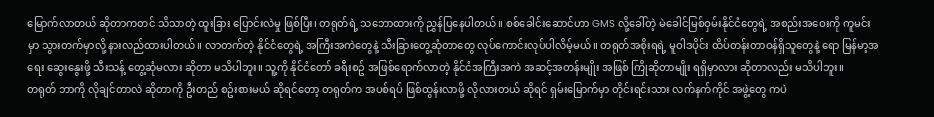မြောက်လာတယ် ဆိုတာကတင် သိသာတဲ့ ထူးခြား ပြောင်းလဲမှု ဖြစ်ပြီး၊ တရုတ်ရဲ့ သဘောထားကို ညွှန်ပြနေပါတယ်။ စစ်ခေါင်းဆောင်ဟာ GMS လို့ခေါ်တဲ့ မဲခေါင်မြစ်ဝှမ်းနိုင်ငံတွေရဲ့ အစည်းအဝေးကို ကူမင်းမှာ သွားတက်မှာလို့ နားလည်ထားပါတယ်။ လာတက်တဲ့ နိုင်ငံတွေရဲ့ အကြီးအကဲတွေနဲ့ သီးခြားတွေ့ဆုံတာတွေ လုပ်ကောင်းလုပ်ပါလိမ့်မယ်။ တရုတ်အစိုးရရဲ့ မူဝါဒပိုင်း ထိပ်တန်းတာဝန်ရှိသူတွေနဲ့ ရော မြန်မာ့အရေး ဆွေးနွေးဖို့ သီးသန့် တွေ့ဆုံမလား ဆိုတာ မသိပါဘူး။ သူ့ကို နိုင်ငံတော် ခရီးစဥ် အဖြစ်ရောက်လာတဲ့ နိုင်ငံအကြီးအကဲ အဆင့်အတန်းမျိုး အဖြစ် ကြိုဆိုတာမျိုး ရရှိမှာလား ဆိုတာလည်း မသိပါဘူး။
တရုတ် ဘာကို လိုချင်တာလဲ ဆိုတာကို ဦးတည် စဥ်းစားမယ် ဆိုရင်တော့ တရုတ်က အပစ်ရပ် ဖြစ်ထွန်းလာဖို့ လိုလားတယ် ဆိုရင် ရှမ်းမြောက်မှာ တိုင်းရင်းသား လက်နက်ကိုင် အဖွဲ့တွေ ကပဲ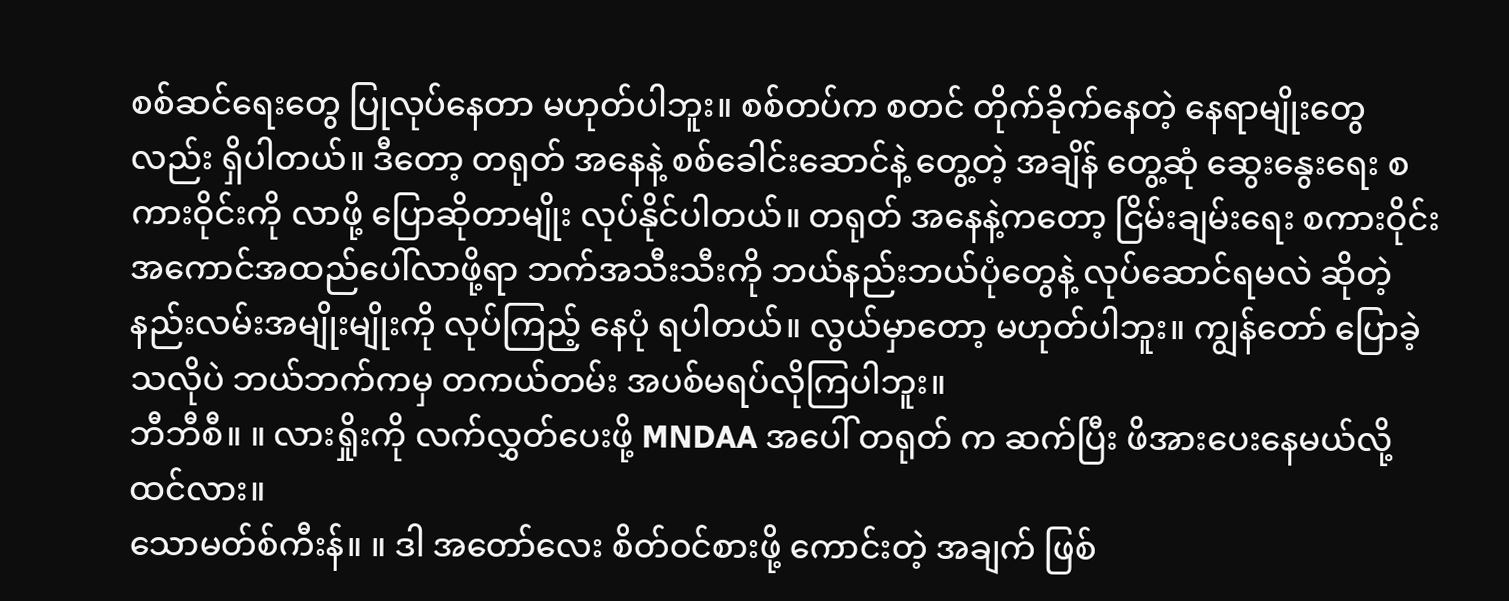စစ်ဆင်ရေးတွေ ပြုလုပ်နေတာ မဟုတ်ပါဘူး။ စစ်တပ်က စတင် တိုက်ခိုက်နေတဲ့ နေရာမျိုးတွေလည်း ရှိပါတယ်။ ဒီတော့ တရုတ် အနေနဲ့ စစ်ခေါင်းဆောင်နဲ့ တွေ့တဲ့ အချိန် တွေ့ဆုံ ဆွေးနွေးရေး စကားဝိုင်းကို လာဖို့ ပြောဆိုတာမျိုး လုပ်နိုင်ပါတယ်။ တရုတ် အနေနဲ့ကတော့ ငြိမ်းချမ်းရေး စကားဝိုင်း အကောင်အထည်ပေါ်လာဖို့ရာ ဘက်အသီးသီးကို ဘယ်နည်းဘယ်ပုံတွေနဲ့ လုပ်ဆောင်ရမလဲ ဆိုတဲ့ နည်းလမ်းအမျိုးမျိုးကို လုပ်ကြည့် နေပုံ ရပါတယ်။ လွယ်မှာတော့ မဟုတ်ပါဘူး။ ကျွန်တော် ပြောခဲ့သလိုပဲ ဘယ်ဘက်ကမှ တကယ်တမ်း အပစ်မရပ်လိုကြပါဘူး။
ဘီဘီစီ။ ။ လားရှိုးကို လက်လွှတ်ပေးဖို့ MNDAA အပေါ် တရုတ် က ဆက်ပြီး ဖိအားပေးနေမယ်လို့ ထင်လား။
သောမတ်စ်ကီးန်။ ။ ဒါ အတော်လေး စိတ်ဝင်စားဖို့ ကောင်းတဲ့ အချက် ဖြစ်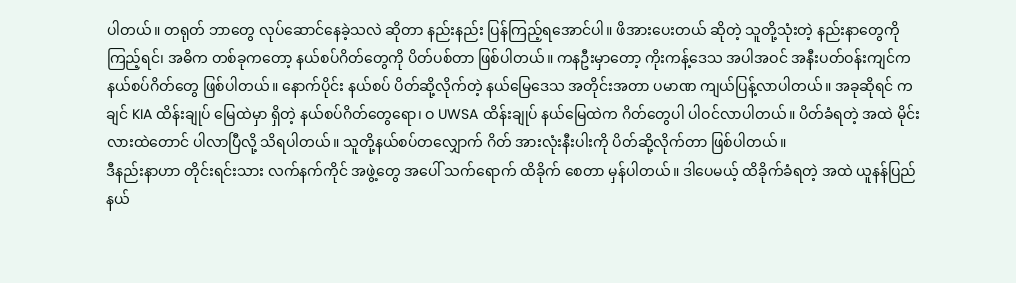ပါတယ်။ တရုတ် ဘာတွေ လုပ်ဆောင်နေခဲ့သလဲ ဆိုတာ နည်းနည်း ပြန်ကြည့်ရအောင်ပါ။ ဖိအားပေးတယ် ဆိုတဲ့ သူတို့သုံးတဲ့ နည်းနာတွေကို ကြည့်ရင်၊ အဓိက တစ်ခုကတော့ နယ်စပ်ဂိတ်တွေကို ပိတ်ပစ်တာ ဖြစ်ပါတယ်။ ကနဦးမှာတော့ ကိုးကန့်ဒေသ အပါအဝင် အနီးပတ်ဝန်းကျင်က နယ်စပ်ဂိတ်တွေ ဖြစ်ပါတယ်။ နောက်ပိုင်း နယ်စပ် ပိတ်ဆို့လိုက်တဲ့ နယ်မြေဒေသ အတိုင်းအတာ ပမာဏ ကျယ်ပြန့်လာပါတယ်။ အခုဆိုရင် ကချင် KIA ထိန်းချုပ် မြေထဲမှာ ရှိတဲ့ နယ်စပ်ဂိတ်တွေရော၊ ဝ UWSA ထိန်းချုပ် နယ်မြေထဲက ဂိတ်တွေပါ ပါဝင်လာပါတယ်။ ပိတ်ခံရတဲ့ အထဲ မိုင်းလားထဲတောင် ပါလာပြီလို့ သိရပါတယ်။ သူတို့နယ်စပ်တလျှောက် ဂိတ် အားလုံးနီးပါးကို ပိတ်ဆို့လိုက်တာ ဖြစ်ပါတယ်။
ဒီနည်းနာဟာ တိုင်းရင်းသား လက်နက်ကိုင် အဖွဲ့တွေ အပေါ် သက်ရောက် ထိခိုက် စေတာ မှန်ပါတယ်။ ဒါပေမယ့် ထိခိုက်ခံရတဲ့ အထဲ ယူနန်ပြည်နယ်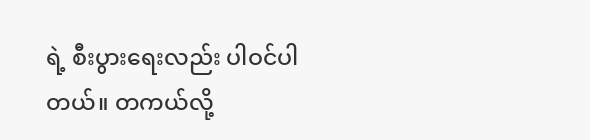ရဲ့ စီးပွားရေးလည်း ပါဝင်ပါတယ်။ တကယ်လို့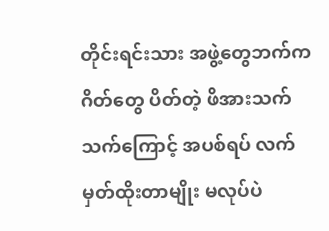တိုင်းရင်းသား အဖွဲ့တွေဘက်က ဂိတ်တွေ ပိတ်တဲ့ ဖိအားသက်သက်ကြောင့် အပစ်ရပ် လက်မှတ်ထိုးတာမျိုး မလုပ်ပဲ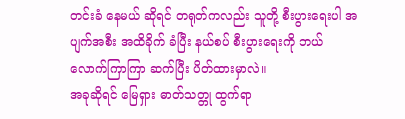တင်းခံ နေမယ် ဆိုရင် တရုတ်ကလည်း သူတို့ စီးပွားရေးပါ အပျက်အစီး အထိခိုက် ခံပြီး နယ်စပ် စီးပွားရေးကို ဘယ်လောက်ကြာကြာ ဆက်ပြီး ပိတ်ထားမှာလဲ။
အခုဆိုရင် မြေရှား ဓာတ်သတ္တု ထွက်ရာ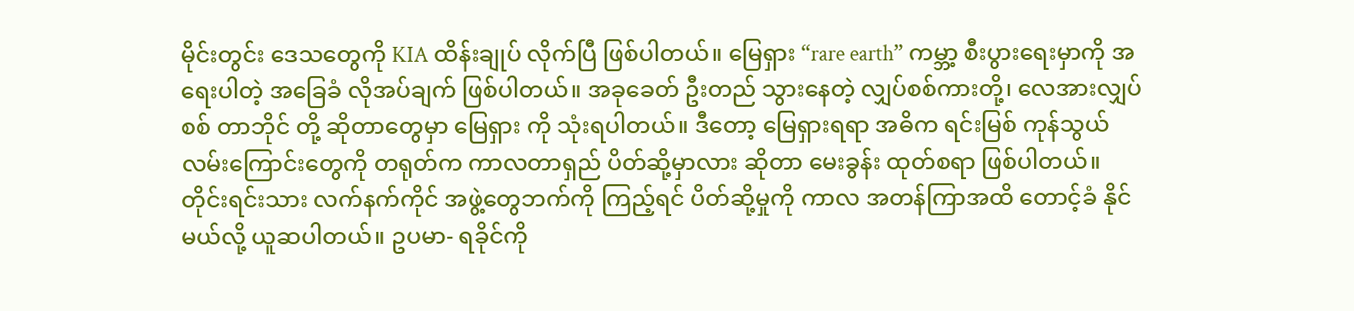မိုင်းတွင်း ဒေသတွေကို KIA ထိန်းချုပ် လိုက်ပြီ ဖြစ်ပါတယ်။ မြေရှား “rare earth” ကမ္ဘာ့ စီးပွားရေးမှာကို အရေးပါတဲ့ အခြေခံ လိုအပ်ချက် ဖြစ်ပါတယ်။ အခုခေတ် ဦးတည် သွားနေတဲ့ လျှပ်စစ်ကားတို့၊ လေအားလျှပ်စစ် တာဘိုင် တို့ ဆိုတာတွေမှာ မြေရှား ကို သုံးရပါတယ်။ ဒီတော့ မြေရှားရရာ အဓိက ရင်းမြစ် ကုန်သွယ်လမ်းကြောင်းတွေကို တရုတ်က ကာလတာရှည် ပိတ်ဆို့မှာလား ဆိုတာ မေးခွန်း ထုတ်စရာ ဖြစ်ပါတယ်။
တိုင်းရင်းသား လက်နက်ကိုင် အဖွဲ့တွေဘက်ကို ကြည့်ရင် ပိတ်ဆို့မှုကို ကာလ အတန်ကြာအထိ တောင့်ခံ နိုင်မယ်လို့ ယူဆပါတယ်။ ဥပမာ- ရခိုင်ကို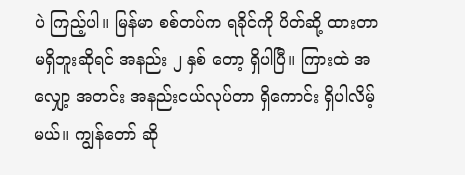ပဲ ကြည့်ပါ။ မြန်မာ စစ်တပ်က ရခိုင်ကို ပိတ်ဆို့ ထားတာ မရှိဘူးဆိုရင် အနည်း ၂ နှစ် တော့ ရှိပါပြီ။ ကြားထဲ အလျှော့ အတင်း အနည်းငယ်လုပ်တာ ရှိကောင်း ရှိပါလိမ့်မယ်။ ကျွန်တော် ဆို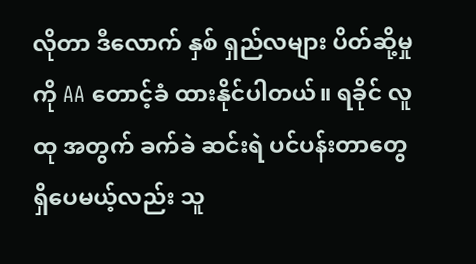လိုတာ ဒီလောက် နှစ် ရှည်လများ ပိတ်ဆို့မှုကို AA တောင့်ခံ ထားနိုင်ပါတယ်။ ရခိုင် လူထု အတွက် ခက်ခဲ ဆင်းရဲ ပင်ပန်းတာတွေ ရှိပေမယ့်လည်း သူ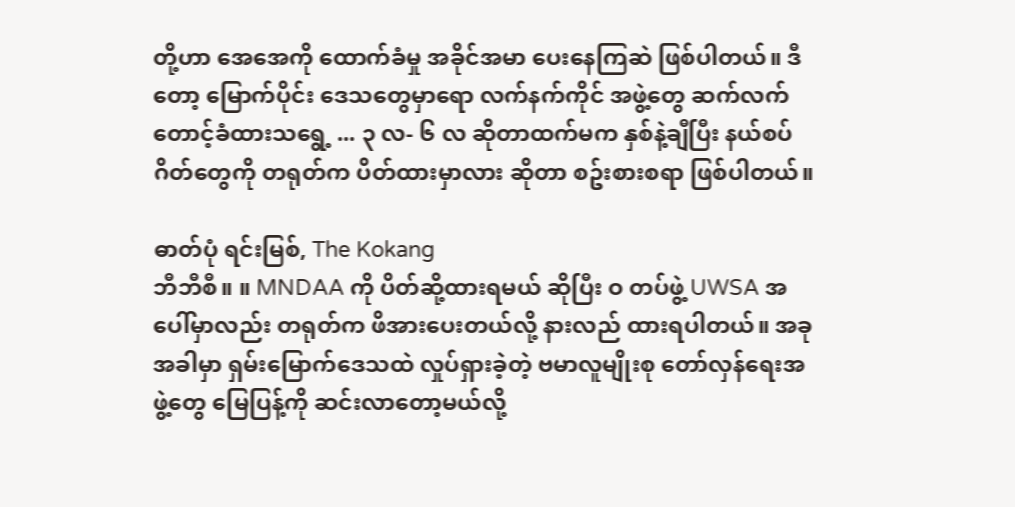တို့ဟာ အေအေကို ထောက်ခံမှု အခိုင်အမာ ပေးနေကြဆဲ ဖြစ်ပါတယ်။ ဒီတော့ မြောက်ပိုင်း ဒေသတွေမှာရော လက်နက်ကိုင် အဖွဲ့တွေ ဆက်လက် တောင့်ခံထားသရွေ့ ... ၃ လ- ၆ လ ဆိုတာထက်မက နှစ်နဲ့ချီပြီး နယ်စပ်ဂိတ်တွေကို တရုတ်က ပိတ်ထားမှာလား ဆိုတာ စဥ်းစားစရာ ဖြစ်ပါတယ်။

ဓာတ်ပုံ ရင်းမြစ်, The Kokang
ဘီဘီစီ။ ။ MNDAA ကို ပိတ်ဆို့ထားရမယ် ဆိုပြီး ဝ တပ်ဖွဲ့ UWSA အပေါ်မှာလည်း တရုတ်က ဖိအားပေးတယ်လို့ နားလည် ထားရပါတယ်။ အခုအခါမှာ ရှမ်းမြောက်ဒေသထဲ လှုပ်ရှားခဲ့တဲ့ ဗမာလူမျိုးစု တော်လှန်ရေးအဖွဲ့တွေ မြေပြန့်ကို ဆင်းလာတော့မယ်လို့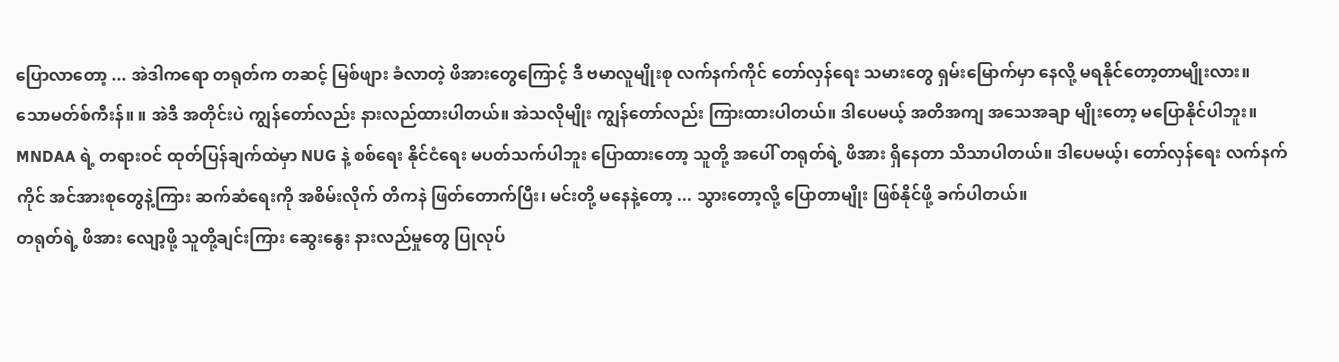ပြောလာတော့ ... အဲဒါကရော တရုတ်က တဆင့် မြစ်ဖျား ခံလာတဲ့ ဖိအားတွေကြောင့် ဒီ ဗမာလူမျိုးစု လက်နက်ကိုင် တော်လှန်ရေး သမားတွေ ရှမ်းမြောက်မှာ နေလို့ မရနိုင်တော့တာမျိုးလား။
သောမတ်စ်ကီးန်။ ။ အဲဒီ အတိုင်းပဲ ကျွန်တော်လည်း နားလည်ထားပါတယ်။ အဲသလိုမျိုး ကျွန်တော်လည်း ကြားထားပါတယ်။ ဒါပေမယ့် အတိအကျ အသေအချာ မျိုးတော့ မပြောနိုင်ပါဘူး။ MNDAA ရဲ့ တရားဝင် ထုတ်ပြန်ချက်ထဲမှာ NUG နဲ့ စစ်ရေး နိုင်ငံရေး မပတ်သက်ပါဘူး ပြောထားတော့ သူတို့ အပေါ် တရုတ်ရဲ့ ဖိအား ရှိနေတာ သိသာပါတယ်။ ဒါပေမယ့်၊ တော်လှန်ရေး လက်နက်ကိုင် အင်အားစုတွေနဲ့ကြား ဆက်ဆံရေးကို အစိမ်းလိုက် တိကနဲ ဖြတ်တောက်ပြီး၊ မင်းတို့ မနေနဲ့တော့ ... သွားတော့လို့ ပြောတာမျိုး ဖြစ်နိုင်ဖို့ ခက်ပါတယ်။
တရုတ်ရဲ့ ဖိအား လျော့ဖို့ သူတို့ချင်းကြား ဆွေးနွေး နားလည်မှုတွေ ပြုလုပ်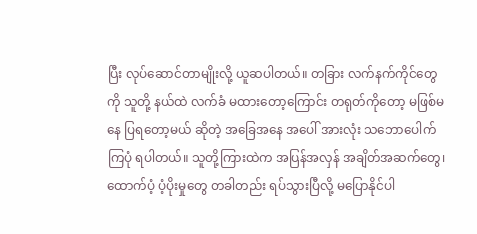ပြီး လုပ်ဆောင်တာမျိုးလို့ ယူဆပါတယ်။ တခြား လက်နက်ကိုင်တွေကို သူတို့ နယ်ထဲ လက်ခံ မထားတော့ကြောင်း တရုတ်ကိုတော့ မဖြစ်မနေ ပြရတော့မယ် ဆိုတဲ့ အခြေအနေ အပေါ် အားလုံး သဘောပေါက်ကြပုံ ရပါတယ်။ သူတို့ကြားထဲက အပြန်အလှန် အချိတ်အဆက်တွေ၊ ထောက်ပံ့ ပံ့ပိုးမှုတွေ တခါတည်း ရပ်သွားပြီလို့ မပြောနိုင်ပါ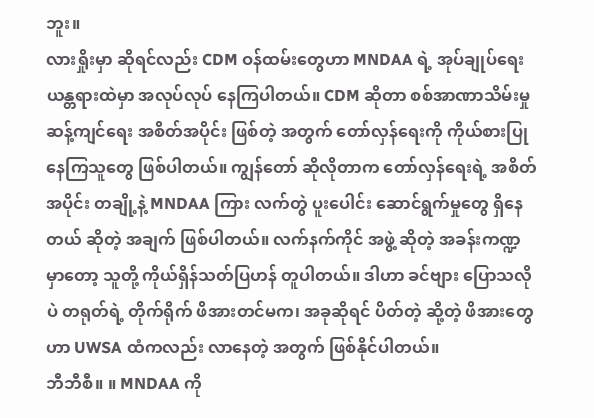ဘူး။
လားရှိုးမှာ ဆိုရင်လည်း CDM ဝန်ထမ်းတွေဟာ MNDAA ရဲ့ အုပ်ချုပ်ရေး ယန္တရားထဲမှာ အလုပ်လုပ် နေကြပါတယ်။ CDM ဆိုတာ စစ်အာဏာသိမ်းမှု ဆန့်ကျင်ရေး အစိတ်အပိုင်း ဖြစ်တဲ့ အတွက် တော်လှန်ရေးကို ကိုယ်စားပြု နေကြသူတွေ ဖြစ်ပါတယ်။ ကျွန်တော် ဆိုလိုတာက တော်လှန်ရေးရဲ့ အစိတ်အပိုင်း တချို့နဲ့ MNDAA ကြား လက်တွဲ ပူးပေါင်း ဆောင်ရွက်မှုတွေ ရှိနေတယ် ဆိုတဲ့ အချက် ဖြစ်ပါတယ်။ လက်နက်ကိုင် အဖွဲ့ ဆိုတဲ့ အခန်းကဏ္ဍမှာတော့ သူတို့ ကိုယ်ရှိန်သတ်ပြဟန် တူပါတယ်။ ဒါဟာ ခင်ဗျား ပြောသလိုပဲ တရုတ်ရဲ့ တိုက်ရိုက် ဖိအားတင်မက၊ အခုဆိုရင် ပိတ်တဲ့ ဆို့တဲ့ ဖိအားတွေဟာ UWSA ထံကလည်း လာနေတဲ့ အတွက် ဖြစ်နိုင်ပါတယ်။
ဘီဘီစီ။ ။ MNDAA ကို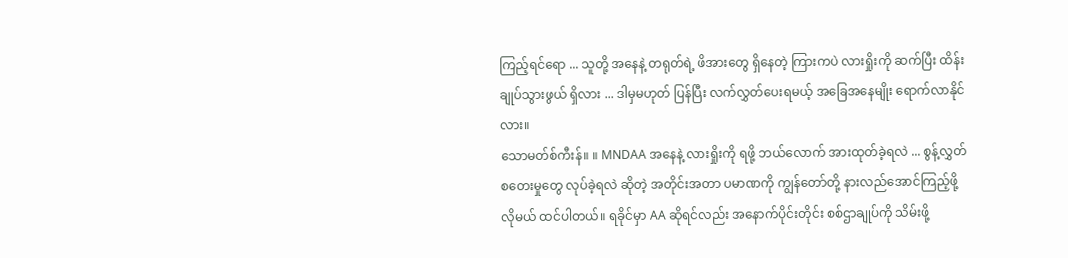ကြည့်ရင်ရော ... သူတို့ အနေနဲ့ တရုတ်ရဲ့ ဖိအားတွေ ရှိနေတဲ့ ကြားကပဲ လားရှိုးကို ဆက်ပြီး ထိန်းချုပ်သွားဖွယ် ရှိလား ... ဒါမှမဟုတ် ပြန်ပြီး လက်လွှတ်ပေးရမယ့် အခြေအနေမျိုး ရောက်လာနိုင်လား။
သောမတ်စ်ကီးန်။ ။ MNDAA အနေနဲ့ လားရှိုးကို ရဖို့ ဘယ်လောက် အားထုတ်ခဲ့ရလဲ ... စွန့်လွှတ် စတေးမှုတွေ လုပ်ခဲ့ရလဲ ဆိုတဲ့ အတိုင်းအတာ ပမာဏကို ကျွန်တော်တို့ နားလည်အောင်ကြည့်ဖို့ လိုမယ် ထင်ပါတယ်။ ရခိုင်မှာ AA ဆိုရင်လည်း အနောက်ပိုင်းတိုင်း စစ်ဌာချုပ်ကို သိမ်းဖို့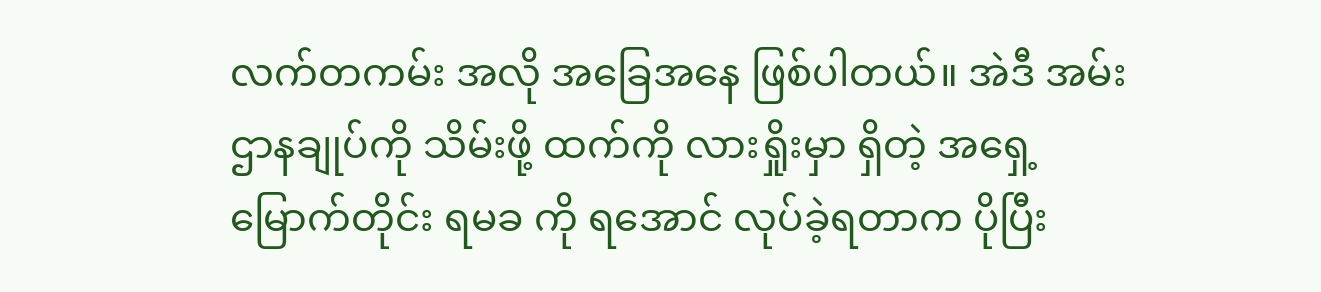လက်တကမ်း အလို အခြေအနေ ဖြစ်ပါတယ်။ အဲဒီ အမ်း ဌာနချုပ်ကို သိမ်းဖို့ ထက်ကို လားရှိုးမှာ ရှိတဲ့ အရှေ့မြောက်တိုင်း ရမခ ကို ရအောင် လုပ်ခဲ့ရတာက ပိုပြီး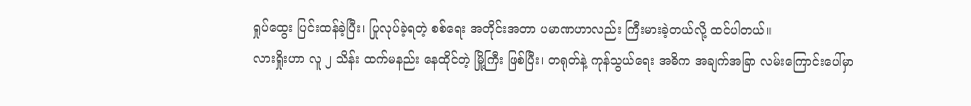ရှုပ်ထွေး ပြင်းထန်ခဲ့ပြီး၊ ပြုလုပ်ခဲ့ရတဲ့ စစ်ရေး အတိုင်းအတာ ပမာဏဟာလည်း ကြီးမားခဲ့တယ်လို့ ထင်ပါတယ်။
လားရှိုးဟာ လူ ၂ သိန်း ထက်မနည်း နေထိုင်တဲ့ မြို့ကြီး ဖြစ်ပြီး၊ တရုတ်နဲ့ ကုန်သွယ်ရေး အဓိက အချက်အခြာ လမ်းကြောင်းပေါ်မှာ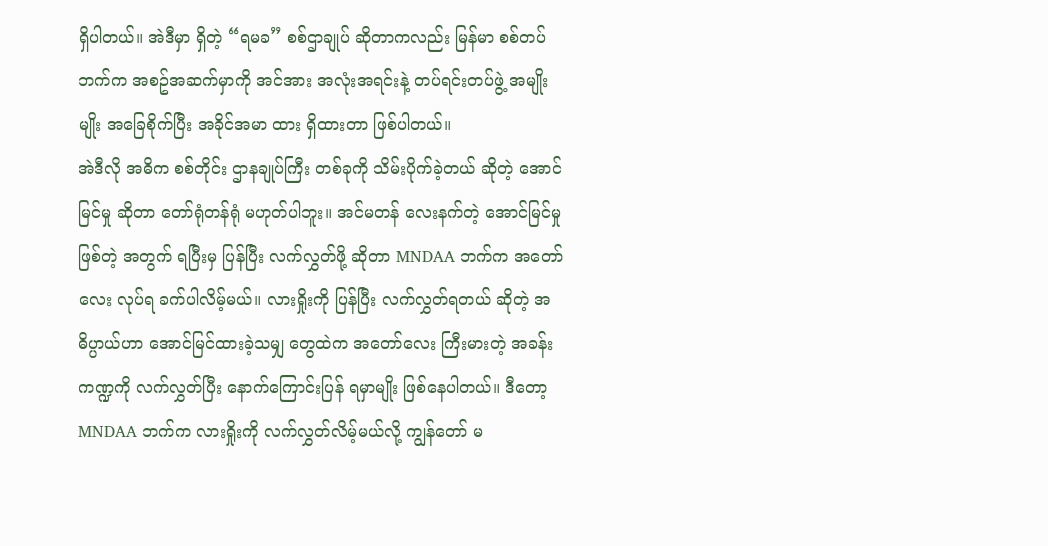ရှိပါတယ်။ အဲဒီမှာ ရှိတဲ့ “ရမခ” စစ်ဌာချုပ် ဆိုတာကလည်း မြန်မာ စစ်တပ်ဘက်က အစဥ်အဆက်မှာကို အင်အား အလုံးအရင်းနဲ့ တပ်ရင်းတပ်ဖွဲ့ အမျိုးမျိုး အခြေစိုက်ပြီး အခိုင်အမာ ထား ရှိထားတာ ဖြစ်ပါတယ်။
အဲဒီလို အဓိက စစ်တိုင်း ဌာနချုပ်ကြီး တစ်ခုကို သိမ်းပိုက်ခဲ့တယ် ဆိုတဲ့ အောင်မြင်မှု ဆိုတာ တော်ရုံတန်ရုံ မဟုတ်ပါဘူး။ အင်မတန် လေးနက်တဲ့ အောင်မြင်မှုဖြစ်တဲ့ အတွက် ရပြီးမှ ပြန်ပြီး လက်လွှတ်ဖို့ ဆိုတာ MNDAA ဘက်က အတော်လေး လုပ်ရ ခက်ပါလိမ့်မယ်။ လားရှိုးကို ပြန်ပြီး လက်လွှတ်ရတယ် ဆိုတဲ့ အဓိပ္ပာယ်ဟာ အောင်မြင်ထားခဲ့သမျှ တွေထဲက အတော်လေး ကြီးမားတဲ့ အခန်းကဏ္ဍကို လက်လွှတ်ပြီး နောက်ကြောင်းပြန် ရမှာမျိုး ဖြစ်နေပါတယ်။ ဒီတော့ MNDAA ဘက်က လားရှိုးကို လက်လွှတ်လိမ့်မယ်လို့ ကျွန်တော် မ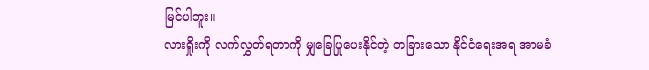မြင်ပါဘူး။
လားရှိုးကို လက်လွှတ်ရတာကို မျှခြေပြုပေးနိုင်တဲ့ တခြားသော နိုင်ငံရေးအရ အာမခံ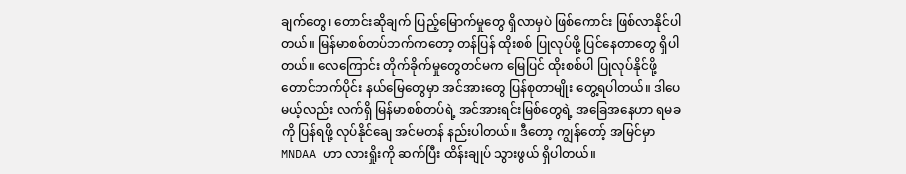ချက်တွေ၊ တောင်းဆိုချက် ပြည့်မြောက်မှုတွေ ရှိလာမှပဲ ဖြစ်ကောင်း ဖြစ်လာနိုင်ပါတယ်။ မြန်မာစစ်တပ်ဘက်ကတော့ တန်ပြန် ထိုးစစ် ပြုလုပ်ဖို့ ပြင်နေတာတွေ ရှိပါတယ်။ လေကြောင်း တိုက်ခိုက်မှုတွေတင်မက မြေပြင် ထိုးစစ်ပါ ပြုလုပ်နိုင်ဖို့ တောင်ဘက်ပိုင်း နယ်မြေတွေမှာ အင်အားတွေ ပြန်စုတာမျိုး တွေ့ရပါတယ်။ ဒါပေမယ့်လည်း လက်ရှိ မြန်မာစစ်တပ်ရဲ့ အင်အားရင်းမြစ်တွေရဲ့ အခြေအနေဟာ ရမခ ကို ပြန်ရဖို့ လုပ်နိုင်ချေ အင်မတန် နည်းပါတယ်။ ဒီတော့ ကျွန်တော့် အမြင်မှာ MNDAA ဟာ လားရှိုးကို ဆက်ပြီး ထိန်းချုပ် သွားဖွယ် ရှိပါတယ်။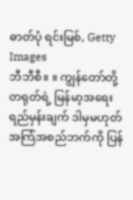ဓာတ်ပုံ ရင်းမြစ်, Getty Images
ဘီဘီစီ။ ။ ကျွန်တော်တို့ တရုတ်ရဲ့ မြန်မာ့အရေး ရည်မှန်းချက် ဒါမှမဟုတ် အကြံအစည်ဘက်ကို ပြန်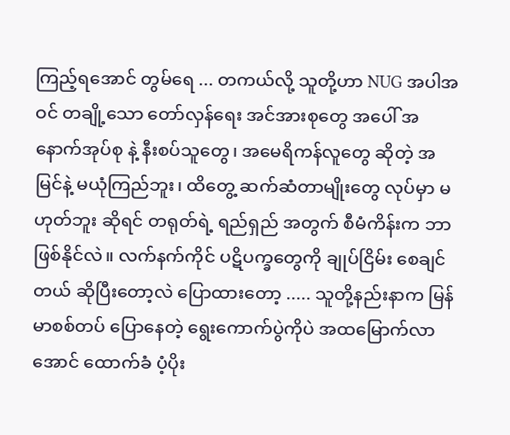ကြည့်ရအောင် တွမ်ရေ ... တကယ်လို့ သူတို့ဟာ NUG အပါအဝင် တချို့သော တော်လှန်ရေး အင်အားစုတွေ အပေါ် အနောက်အုပ်စု နဲ့ နီးစပ်သူတွေ၊ အမေရိကန်လူတွေ ဆိုတဲ့ အမြင်နဲ့ မယုံကြည်ဘူး၊ ထိတွေ့ ဆက်ဆံတာမျိုးတွေ လုပ်မှာ မဟုတ်ဘူး ဆိုရင် တရုတ်ရဲ့ ရည်ရှည် အတွက် စီမံကိန်းက ဘာဖြစ်နိုင်လဲ။ လက်နက်ကိုင် ပဋိပက္ခတွေကို ချုပ်ငြိမ်း စေချင်တယ် ဆိုပြီးတော့လဲ ပြောထားတော့ ..... သူတို့နည်းနာက မြန်မာစစ်တပ် ပြောနေတဲ့ ရွေးကောက်ပွဲကိုပဲ အထမြောက်လာအောင် ထောက်ခံ ပံ့ပိုး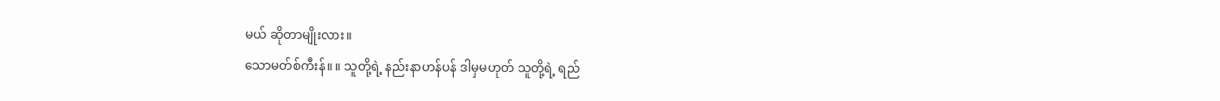မယ် ဆိုတာမျိုးလား။
သောမတ်စ်ကီးန်။ ။ သူတို့ရဲ့ နည်းနာဟန်ပန် ဒါမှမဟုတ် သူတို့ရဲ့ ရည်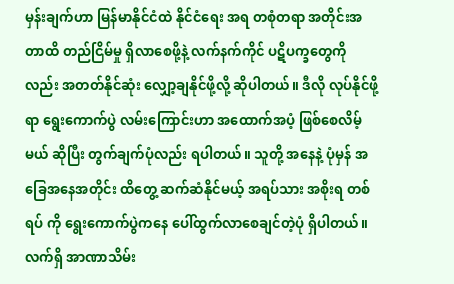မှန်းချက်ဟာ မြန်မာနိုင်ငံထဲ နိုင်ငံရေး အရ တစုံတရာ အတိုင်းအတာထိ တည်ငြိမ်မှု ရှိလာစေဖို့နဲ့ လက်နက်ကိုင် ပဋိပက္ခတွေကိုလည်း အတတ်နိုင်ဆုံး လျှော့ချနိုင်ဖို့လို့ ဆိုပါတယ်။ ဒီလို လုပ်နိုင်ဖို့ရာ ရွေးကောက်ပွဲ လမ်းကြောင်းဟာ အထောက်အပံ့ ဖြစ်စေလိမ့်မယ် ဆိုပြီး တွက်ချက်ပုံလည်း ရပါတယ်။ သူတို့ အနေနဲ့ ပုံမှန် အခြေအနေအတိုင်း ထိတွေ့ ဆက်ဆံနိုင်မယ့် အရပ်သား အစိုးရ တစ်ရပ် ကို ရွေးကောက်ပွဲကနေ ပေါ်ထွက်လာစေချင်တဲ့ပုံ ရှိပါတယ်။ လက်ရှိ အာဏာသိမ်း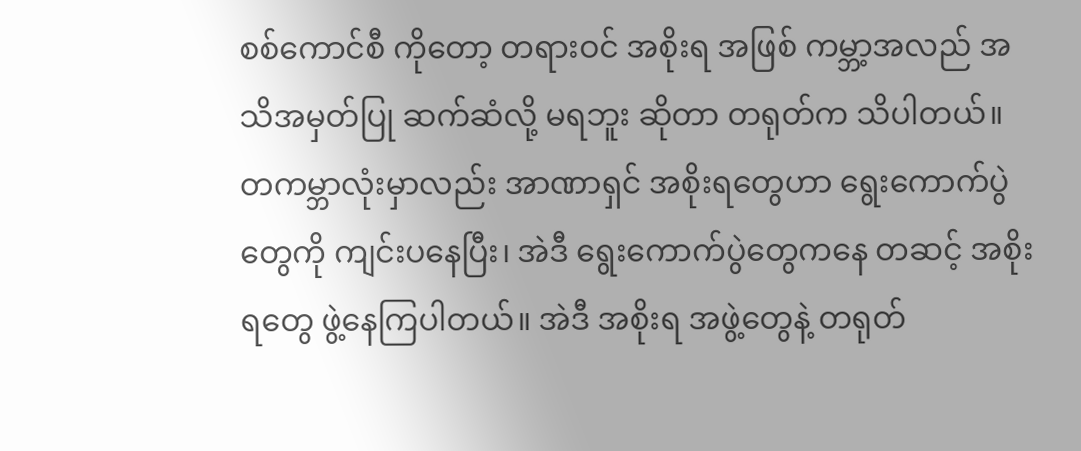စစ်ကောင်စီ ကိုတော့ တရားဝင် အစိုးရ အဖြစ် ကမ္ဘာ့အလည် အသိအမှတ်ပြု ဆက်ဆံလို့ မရဘူး ဆိုတာ တရုတ်က သိပါတယ်။ တကမ္ဘာလုံးမှာလည်း အာဏာရှင် အစိုးရတွေဟာ ရွေးကောက်ပွဲတွေကို ကျင်းပနေပြီး၊ အဲဒီ ရွေးကောက်ပွဲတွေကနေ တဆင့် အစိုးရတွေ ဖွဲ့နေကြပါတယ်။ အဲဒီ အစိုးရ အဖွဲ့တွေနဲ့ တရုတ်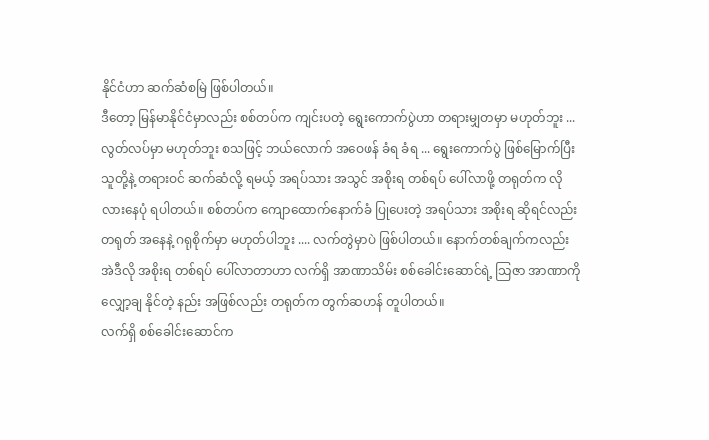နိုင်ငံဟာ ဆက်ဆံစမြဲ ဖြစ်ပါတယ်။
ဒီတော့ မြန်မာနိုင်ငံမှာလည်း စစ်တပ်က ကျင်းပတဲ့ ရွေးကောက်ပွဲဟာ တရားမျှတမှာ မဟုတ်ဘူး ... လွတ်လပ်မှာ မဟုတ်ဘူး စသဖြင့် ဘယ်လောက် အဝေဖန် ခံရ ခံရ ... ရွေးကောက်ပွဲ ဖြစ်မြောက်ပြီး သူတို့နဲ့ တရားဝင် ဆက်ဆံလို့ ရမယ့် အရပ်သား အသွင် အစိုးရ တစ်ရပ် ပေါ်လာဖို့ တရုတ်က လိုလားနေပုံ ရပါတယ်။ စစ်တပ်က ကျောထောက်နောက်ခံ ပြုပေးတဲ့ အရပ်သား အစိုးရ ဆိုရင်လည်း တရုတ် အနေနဲ့ ဂရုစိုက်မှာ မဟုတ်ပါဘူး .... လက်တွဲမှာပဲ ဖြစ်ပါတယ်။ နောက်တစ်ချက်ကလည်း အဲဒီလို အစိုးရ တစ်ရပ် ပေါ်လာတာဟာ လက်ရှိ အာဏာသိမ်း စစ်ခေါင်းဆောင်ရဲ့ သြဇာ အာဏာကို လျှော့ချ နိုင်တဲ့ နည်း အဖြစ်လည်း တရုတ်က တွက်ဆဟန် တူပါတယ်။
လက်ရှိ စစ်ခေါင်းဆောင်က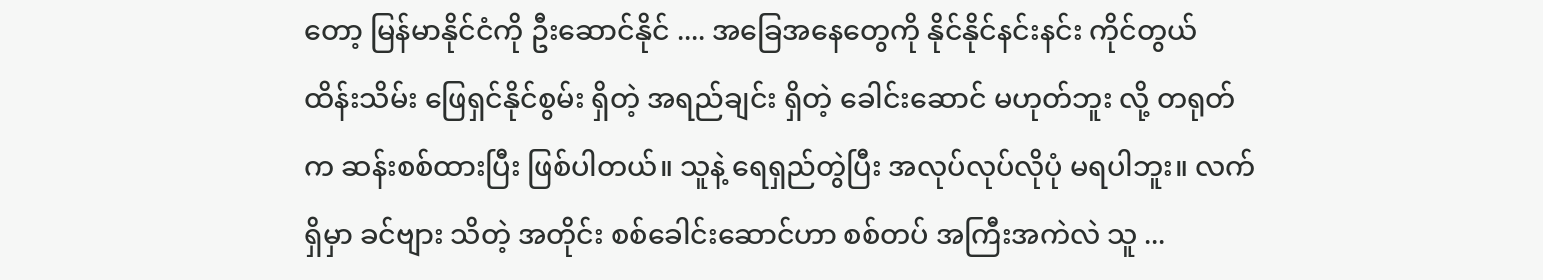တော့ မြန်မာနိုင်ငံကို ဦးဆောင်နိုင် .... အခြေအနေတွေကို နိုင်နိုင်နင်းနင်း ကိုင်တွယ် ထိန်းသိမ်း ဖြေရှင်နိုင်စွမ်း ရှိတဲ့ အရည်ချင်း ရှိတဲ့ ခေါင်းဆောင် မဟုတ်ဘူး လို့ တရုတ်က ဆန်းစစ်ထားပြီး ဖြစ်ပါတယ်။ သူနဲ့ ရေရှည်တွဲပြီး အလုပ်လုပ်လိုပုံ မရပါဘူး။ လက်ရှိမှာ ခင်ဗျား သိတဲ့ အတိုင်း စစ်ခေါင်းဆောင်ဟာ စစ်တပ် အကြီးအကဲလဲ သူ ...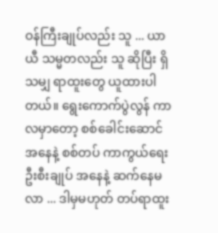ဝန်ကြီးချုပ်လည်း သူ ... ယာယီ သမ္မတလည်း သူ ဆိုပြီး ရှိသမျှ ရာထူးတွေ ယူထားပါတယ်။ ရွေးကောက်ပွဲလွန် ကာလမှာတော့ စစ်ခေါင်းဆောင် အနေနဲ့ စစ်တပ် ကာကွယ်ရေး ဦးစီးချုပ် အနေနဲ့ ဆက်နေမလာ ... ဒါမှမဟုတ် တပ်ရာထူး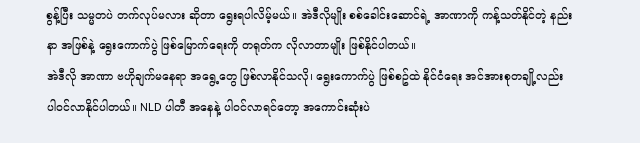စွန့်ပြီး သမ္မတပဲ တက်လုပ်မလား ဆိုတာ ရွေးရပါလိမ့်မယ်။ အဲဒီလိုမျိုး စစ်ခေါင်းဆောင်ရဲ့ အာဏာကို ကန့်သတ်နိုင်တဲ့ နည်းနာ အဖြစ်နဲ့ ရွေးကောက်ပွဲ ဖြစ်မြောက်ရေးကို တရုတ်က လိုလာတာမျိုး ဖြစ်နိုင်ပါတယ်။
အဲဒီလို အာဏာ ဗဟိုချက်မနေရာ အရွေ့တွေ ဖြစ်လာနိုင်သလို၊ ရွေးကောက်ပွဲ ဖြစ်စဥ်ထဲ နိုင်ငံရေး အင်အားစုတချို့လည်း ပါဝင်လာနိုင်ပါတယ်။ NLD ပါတီ အနေနဲ့ ပါဝင်လာရင်တော့ အကောင်းဆုံးပဲ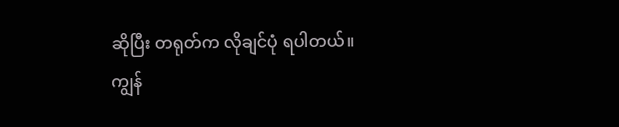ဆိုပြီး တရုတ်က လိုချင်ပုံ ရပါတယ်။ ကျွန်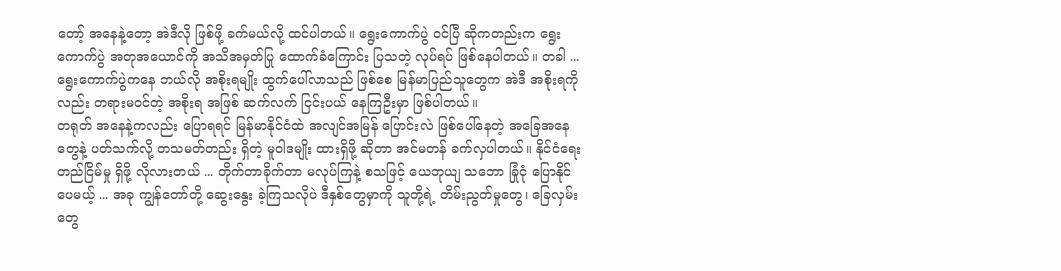တော့် အနေနဲ့တော့ အဲဒီလို ဖြစ်ဖို့ ခက်မယ်လို့ ထင်ပါတယ်။ ရွေးကောက်ပွဲ ဝင်ပြီ ဆိုကတည်းက ရွေးကောက်ပွဲ အတုအယောင်ကို အသိအမှတ်ပြု ထောက်ခံကြောင်း ပြသတဲ့ လုပ်ရပ် ဖြစ်နေပါတယ်။ တခါ ... ရွေးကောက်ပွဲကနေ ဘယ်လို အစိုးရမျိုး ထွက်ပေါ်လာသည် ဖြစ်စေ မြန်မာပြည်သူတွေက အဲဒီ အစိုးရကိုလည်း တရားမဝင်တဲ့ အစိုးရ အဖြစ် ဆက်လက် ငြင်းပယ် နေကြဦးမှာ ဖြစ်ပါတယ်။
တရုတ် အနေနဲ့ကလည်း ပြောရရင် မြန်မာနိုင်ငံထဲ အလျင်အမြန် ပြောင်းလဲ ဖြစ်ပေါ်နေတဲ့ အခြေအနေတွေနဲ့ ပတ်သက်လို့ တသမတ်တည်း ရှိတဲ့ မူဝါဒမျိုး ထားရှိဖို့ ဆိုတာ အင်မတန် ခက်လှပါတယ်။ နိုင်ငံရေး တည်ငြိမ်မှု ရှိဖို့ လိုလားတယ် ... တိုက်တာခိုက်တာ မလုပ်ကြနဲ့ စသဖြင့် ယေဘုယျ သဘော ခြုံငုံ ပြောနိုင်ပေမယ့် ... အခု ကျွန်တော်တို့ ဆွေးနွေး ခဲ့ကြသလိုပဲ ဒီနှစ်တွေမှာကို သူတို့ရဲ့ တိမ်းညွတ်မှုတွေ၊ ခြေလှမ်းတွေ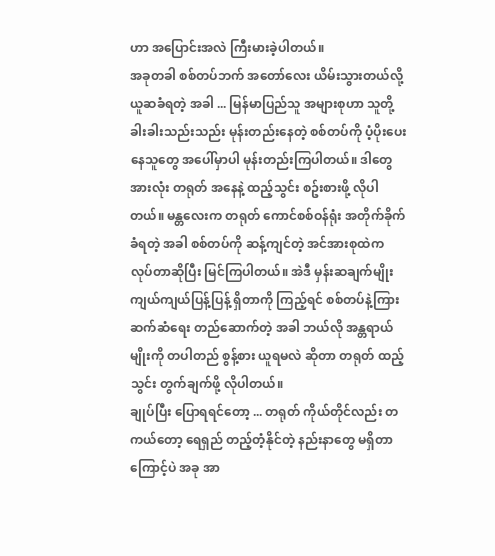ဟာ အပြောင်းအလဲ ကြီးမားခဲ့ပါတယ်။
အခုတခါ စစ်တပ်ဘက် အတော်လေး ယိမ်းသွားတယ်လို့ ယူဆခံရတဲ့ အခါ ... မြန်မာပြည်သူ အများစုဟာ သူတို့ ခါးခါးသည်းသည်း မုန်းတည်းနေတဲ့ စစ်တပ်ကို ပံ့ပိုးပေးနေသူတွေ အပေါ်မှာပါ မုန်းတည်းကြပါတယ်။ ဒါတွေအားလုံး တရုတ် အနေနဲ့ ထည့်သွင်း စဥ်းစားဖို့ လိုပါတယ်။ မန္တလေးက တရုတ် ကောင်စစ်ဝန်ရုံး အတိုက်ခိုက် ခံရတဲ့ အခါ စစ်တပ်ကို ဆန့်ကျင်တဲ့ အင်အားစုထဲက လုပ်တာဆိုပြီး မြင်ကြပါတယ်။ အဲဒီ မှန်းဆချက်မျိုး ကျယ်ကျယ်ပြန့်ပြန့် ရှိတာကို ကြည့်ရင် စစ်တပ်နဲ့ကြား ဆက်ဆံရေး တည်ဆောက်တဲ့ အခါ ဘယ်လို အန္တရာယ်မျိုးကို တပါတည် စွန့်စား ယူရမလဲ ဆိုတာ တရုတ် ထည့်သွင်း တွက်ချက်ဖို့ လိုပါတယ်။
ချုပ်ပြီး ပြောရရင်တော့ ... တရုတ် ကိုယ်တိုင်လည်း တကယ်တော့ ရေရှည် တည့်တံ့နိုင်တဲ့ နည်းနာတွေ မရှိတာကြောင့်ပဲ အခု အာ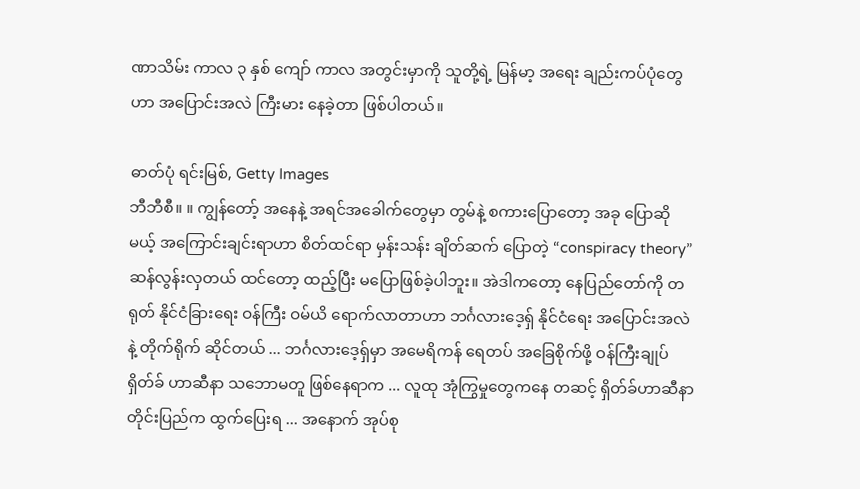ဏာသိမ်း ကာလ ၃ နှစ် ကျော် ကာလ အတွင်းမှာကို သူတို့ရဲ့ မြန်မာ့ အရေး ချည်းကပ်ပုံတွေဟာ အပြောင်းအလဲ ကြီးမား နေခဲ့တာ ဖြစ်ပါတယ်။

ဓာတ်ပုံ ရင်းမြစ်, Getty Images
ဘီဘီစီ။ ။ ကျွန်တော့် အနေနဲ့ အရင်အခေါက်တွေမှာ တွမ်နဲ့ စကားပြောတော့ အခု ပြောဆိုမယ့် အကြောင်းချင်းရာဟာ စိတ်ထင်ရာ မှန်းသန်း ချိတ်ဆက် ပြောတဲ့ “conspiracy theory” ဆန်လွန်းလှတယ် ထင်တော့ ထည့်ပြီး မပြောဖြစ်ခဲ့ပါဘူး။ အဲဒါကတော့ နေပြည်တော်ကို တရုတ် နိုင်ငံခြားရေး ဝန်ကြီး ဝမ်ယိ ရောက်လာတာဟာ ဘင်္ဂလားဒေ့ရှ် နိုင်ငံရေး အပြောင်းအလဲနဲ့ တိုက်ရိုက် ဆိုင်တယ် ... ဘင်္ဂလားဒေ့ရှ်မှာ အမေရိကန် ရေတပ် အခြေစိုက်ဖို့ ဝန်ကြီးချုပ် ရှိတ်ခ် ဟာဆီနာ သဘောမတူ ဖြစ်နေရာက ... လူထု အုံကြွမှုတွေကနေ တဆင့် ရှိတ်ခ်ဟာဆီနာ တိုင်းပြည်က ထွက်ပြေးရ ... အနောက် အုပ်စု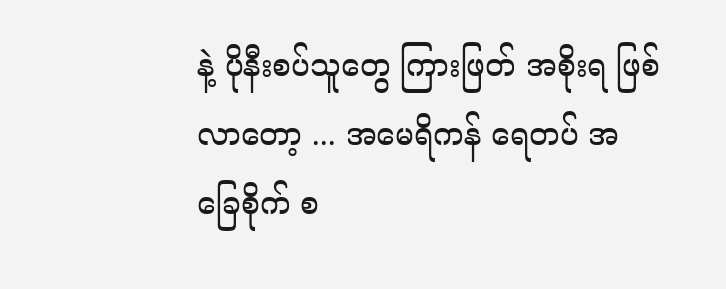နဲ့ ပိုနီးစပ်သူတွေ ကြားဖြတ် အစိုးရ ဖြစ်လာတော့ ... အမေရိကန် ရေတပ် အခြေစိုက် စ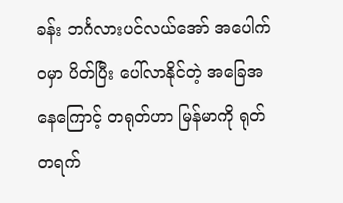ခန်း ဘင်္ဂလားပင်လယ်အော် အပေါက်ဝမှာ ပိတ်ပြီး ပေါ်လာနိုင်တဲ့ အခြေအနေကြောင့် တရုတ်ဟာ မြန်မာကို ရုတ်တရက်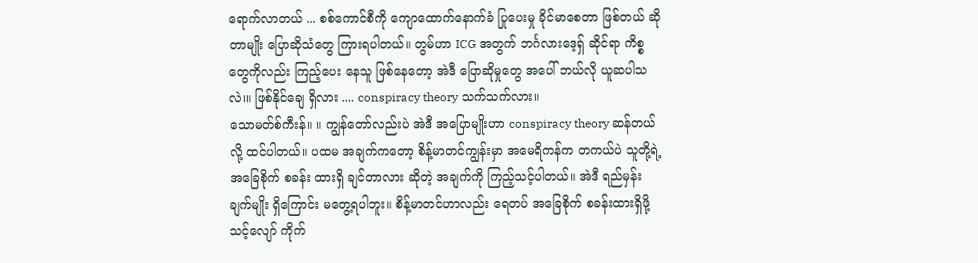ရောက်လာတယ် ... စစ်ကောင်စီကို ကျောထောက်နောက်ခံ ပြုပေးမှု ခိုင်မာစေတာ ဖြစ်တယ် ဆိုတာမျိုး ပြောဆိုသံတွေ ကြားရပါတယ်။ တွမ်ဟာ ICG အတွက် ဘင်္ဂလားဒေ့ရှ် ဆိုင်ရာ ကိစ္စတွေကိုလည်း ကြည့်ပေး နေသူ ဖြစ်နေတော့ အဲဒီ ပြောဆိုမှုတွေ အပေါ် ဘယ်လို ယူဆပါသလဲ၊။ ဖြစ်နိုင်ချေ ရှိလား .... conspiracy theory သက်သက်လား။
သောမတ်စ်ကီးန်။ ။ ကျွန်တော်လည်းပဲ အဲဒီ အပြောမျိုးဟာ conspiracy theory ဆန်တယ်လို့ ထင်ပါတယ်။ ပထမ အချက်ကတော့ စိန့်မာတင်ကျွန်းမှာ အမေရိကန်က တကယ်ပဲ သူတို့ရဲ့ အခြေစိုက် စခန်း ထားရှိ ချင်တာလား ဆိုတဲ့ အချက်ကို ကြည့်သင့်ပါတယ်။ အဲဒီ ရည်မှန်းချက်မျိုး ရှိကြောင်း မတွေ့ရပါဘူး။ စိန့်မာတင်ဟာလည်း ရေတပ် အခြေစိုက် စခန်းထားရှိဖို့ သင့်လျော် ကိုက်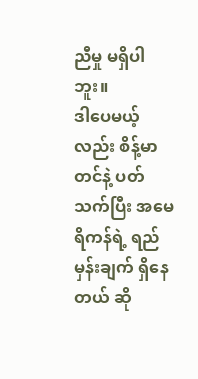ညီမှု မရှိပါဘူး။
ဒါပေမယ့်လည်း စိန့်မာတင်နဲ့ ပတ်သက်ပြီး အမေရိကန်ရဲ့ ရည်မှန်းချက် ရှိနေတယ် ဆို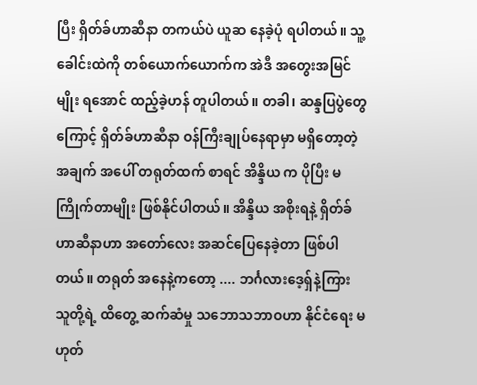ပြီး ရှိတ်ခ်ဟာဆီနာ တကယ်ပဲ ယူဆ နေခဲ့ပုံ ရပါတယ်။ သူ့ ခေါင်းထဲကို တစ်ယောက်ယောက်က အဲဒီ အတွေးအမြင်မျိုး ရအောင် ထည့်ခဲ့ဟန် တူပါတယ်။ တခါ၊ ဆန္ဒပြပွဲတွေကြောင့် ရှိတ်ခ်ဟာဆီနာ ဝန်ကြီးချုပ်နေရာမှာ မရှိတော့တဲ့ အချက် အပေါ် တရုတ်ထက် စာရင် အိန္ဒိယ က ပိုပြီး မကြိုက်တာမျိုး ဖြစ်နိုင်ပါတယ်။ အိန္ဒိယ အစိုးရနဲ့ ရှိတ်ခ်ဟာဆီနာဟာ အတော်လေး အဆင်ပြေနေခဲ့တာ ဖြစ်ပါတယ်။ တရုတ် အနေနဲ့ကတော့ .... ဘင်္ဂလားဒေ့ရှ်နဲ့ကြား သူတို့ရဲ့ ထိတွေ့ ဆက်ဆံမှု သဘောသဘာဝဟာ နိုင်ငံရေး မဟုတ်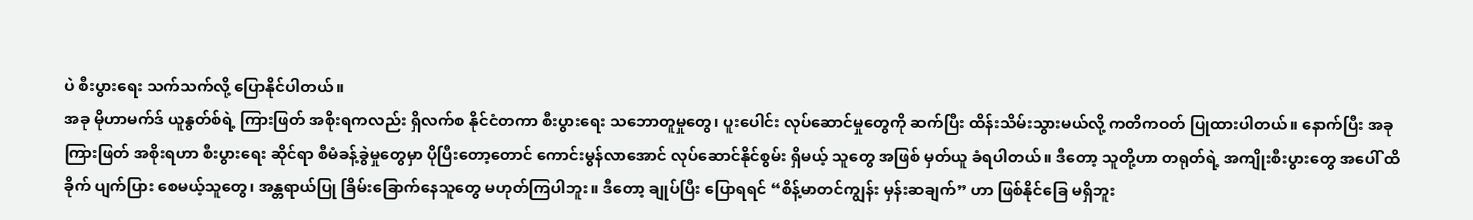ပဲ စီးပွားရေး သက်သက်လို့ ပြောနိုင်ပါတယ်။
အခု မိုဟာမက်ဒ် ယူနွတ်စ်ရဲ့ ကြားဖြတ် အစိုးရကလည်း ရှိလက်စ နိုင်ငံတကာ စီးပွားရေး သဘောတူမှုတွေ၊ ပူးပေါင်း လုပ်ဆောင်မှုတွေကို ဆက်ပြီး ထိန်းသိမ်းသွားမယ်လို့ ကတိကဝတ် ပြုထားပါတယ်။ နောက်ပြီး အခု ကြားဖြတ် အစိုးရဟာ စီးပွားရေး ဆိုင်ရာ စီမံခန့်ခွဲမှုတွေမှာ ပိုပြီးတော့တောင် ကောင်းမွန်လာအောင် လုပ်ဆောင်နိုင်စွမ်း ရှိမယ့် သူတွေ အဖြစ် မှတ်ယူ ခံရပါတယ်။ ဒီတော့ သူတို့ဟာ တရုတ်ရဲ့ အကျိုးစီးပွားတွေ အပေါ် ထိခိုက် ပျက်ပြား စေမယ့်သူတွေ၊ အန္တရာယ်ပြု ခြိမ်းခြောက်နေသူတွေ မဟုတ်ကြပါဘူး။ ဒီတော့ ချုပ်ပြီး ပြောရရင် “စိန့်မာတင်ကျွန်း မှန်းဆချက်” ဟာ ဖြစ်နိုင်ခြေ မရှိဘူး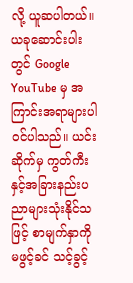လို့ ယူဆပါတယ်။
ယခုဆောင်းပါးတွင် Google YouTube မှ အကြာင်းအရာများပါဝင်ပါသည်။ ယင်းဆိုက်မှ ကွတ်ကီးနှင့်အခြားနည်းပညာများသုံးနိုင်သဖြင့် စာမျက်နှာကို မဖွင့်ခင် သင့်ခွင့်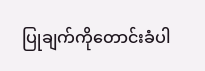ပြုချက်ကိုတောင်းခံပါ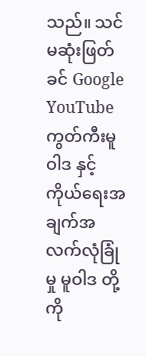သည်။ သင်မဆုံးဖြတ်ခင် Google YouTube ကွတ်ကီးမူဝါဒ နှင့် ကိုယ်ရေးအချက်အလက်လုံခြုံမှု မူဝါဒ တို့ကို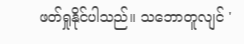ဖတ်ရှုနိုင်ပါသည်။ သဘောတူလျင် '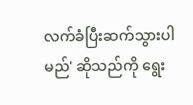လက်ခံပြီးဆက်သွားပါမည်' ဆိုသည်ကို ရွေး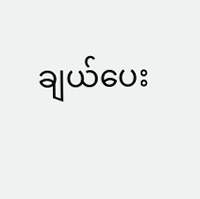ချယ်ပေး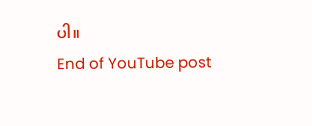ပါ။
End of YouTube post